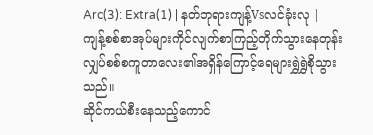Arc(3): Extra(1) | နတ်ဘုရားကျန့်Vsလင်ခုံးလု |
ကျန့်စစ်စာအုပ်များကိုင်လျက်စာကြည့်တိုက်သွားနေတုန်း လျှပ်စစ်စကူတာလေး၏အရှိန်ကြောင့်ရေများရွှဲရွှဲစိုသွားသည်။
ဆိုင်ကယ်စီးနေသည့်ကောင်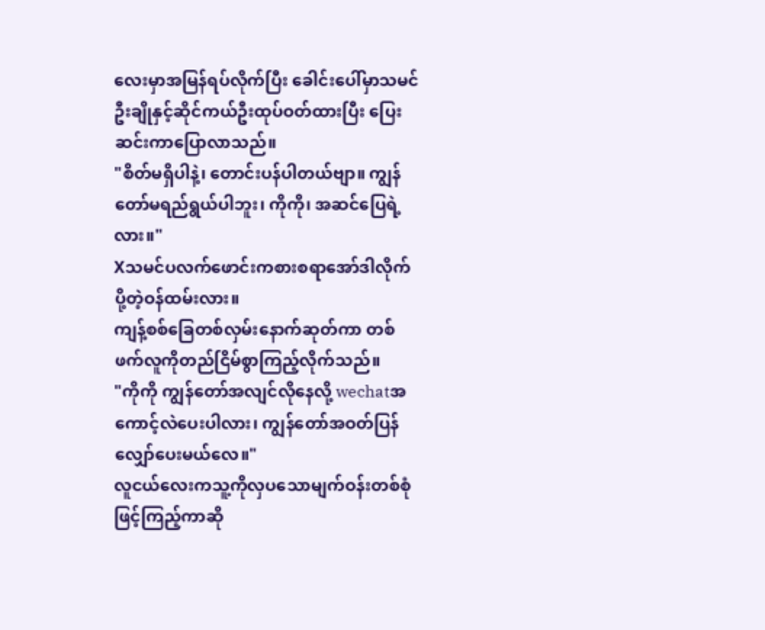လေးမှာအမြန်ရပ်လိုက်ပြီး ခေါင်းပေါ်မှာသမင်ဦးချိုနှင့်ဆိုင်ကယ်ဦးထုပ်ဝတ်ထားပြီး ပြေးဆင်းကာပြောလာသည်။
"စိတ်မရှိပါနဲ့၊ တောင်းပန်ပါတယ်ဗျာ။ ကျွန်တော်မရည်ရွယ်ပါဘူး၊ ကိုကို၊ အဆင်ပြေရဲ့လား။"
Xသမင်ပလက်ဖောင်းကစားစရာအော်ဒါလိုက်ပို့တဲ့ဝန်ထမ်းလား။
ကျန့်စစ်ခြေတစ်လှမ်းနောက်ဆုတ်ကာ တစ်ဖက်လူကိုတည်ငြိမ်စွာကြည့်လိုက်သည်။
"ကိုကို ကျွန်တော်အလျင်လိုနေလို့ wechatအကောင့်လဲပေးပါလား၊ ကျွန်တော်အဝတ်ပြန်လျှော်ပေးမယ်လေ။"
လူငယ်လေးကသူ့ကိုလှပသောမျက်ဝန်းတစ်စုံဖြင့်ကြည့်ကာဆို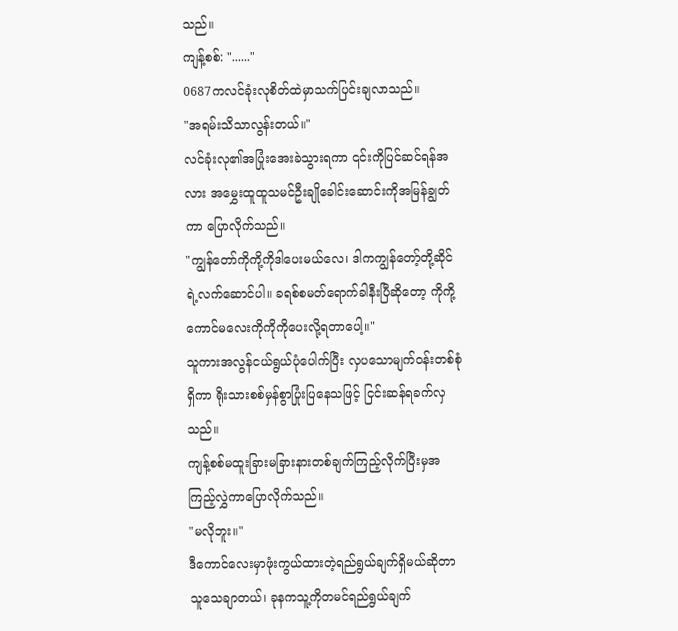သည်။
ကျန့်စစ်: "......"
0687ကလင်ခုံးလုစိတ်ထဲမှာသက်ပြင်းချလာသည်။
"အရမ်းသိသာလွန်းတယ်။"
လင်ခုံးလု၏အပြုံးအေးခဲသွားရကာ ၎င်းကိုပြင်ဆင်ရန်အလား အမွှေးထူထူသမင်ဦးချိုခေါင်းဆောင်းကိုအမြန်ချွတ်ကာ ပြောလိုက်သည်။
"ကျွန်တော်ကိုကို့ကိုဒါပေးမယ်လေ၊ ဒါကကျွန်တော့်တို့ဆိုင်ရဲ့လက်ဆောင်ပါ။ ခရစ်စမတ်ရောက်ခါနီးပြီဆိုတော့ ကိုကို့ကောင်မလေးကိုကိုကိုပေးလို့ရတာပေါ့။"
သူကားအလွန်ငယ်ရွယ်ပုံပေါက်ပြီး လှပသောမျက်ဝန်းတစ်စုံရှိကာ ရိုးသားစစ်မှန်စွာပြုံးပြနေသဖြင့် ငြင်းဆန်ရခက်လှသည်။
ကျန့်စစ်မထူးခြားမခြားနားတစ်ချက်ကြည့်လိုက်ပြီးမှအကြည့်လွှဲကာပြောလိုက်သည်။
"မလိုဘူး။"
ဒီကောင်လေးမှာဖုံးကွယ်ထားတဲ့ရည်ရွယ်ချက်ရှိမယ်ဆိုတာသူသေချာတယ်၊ ခုနကသူ့ကိုတမင်ရည်ရွယ်ချက်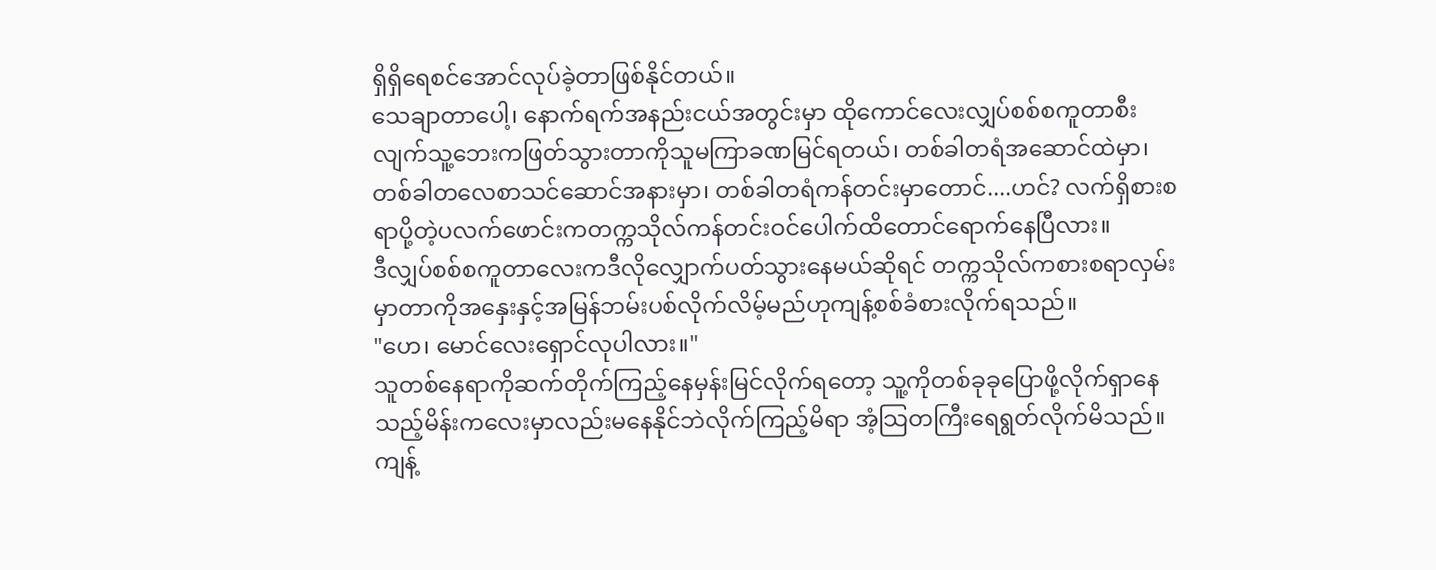ရှိရှိရေစင်အောင်လုပ်ခဲ့တာဖြစ်နိုင်တယ်။
သေချာတာပေါ့၊ နောက်ရက်အနည်းငယ်အတွင်းမှာ ထိုကောင်လေးလျှပ်စစ်စကူတာစီးလျက်သူ့ဘေးကဖြတ်သွားတာကိုသူမကြာခဏမြင်ရတယ်၊ တစ်ခါတရံအဆောင်ထဲမှာ၊ တစ်ခါတလေစာသင်ဆောင်အနားမှာ၊ တစ်ခါတရံကန်တင်းမှာတောင်....ဟင်? လက်ရှိစားစရာပို့တဲ့ပလက်ဖောင်းကတက္ကသိုလ်ကန်တင်းဝင်ပေါက်ထိတောင်ရောက်နေပြီလား။
ဒီလျှပ်စစ်စကူတာလေးကဒီလိုလျှောက်ပတ်သွားနေမယ်ဆိုရင် တက္ကသိုလ်ကစားစရာလှမ်းမှာတာကိုအနှေးနှင့်အမြန်ဘမ်းပစ်လိုက်လိမ့်မည်ဟုကျန့်စစ်ခံစားလိုက်ရသည်။
"ဟေ၊ မောင်လေးရှောင်လုပါလား။"
သူတစ်နေရာကိုဆက်တိုက်ကြည့်နေမှန်းမြင်လိုက်ရတော့ သူ့ကိုတစ်ခုခုပြောဖို့လိုက်ရှာနေသည့်မိန်းကလေးမှာလည်းမနေနိုင်ဘဲလိုက်ကြည့်မိရာ အံ့သြတကြီးရေရွတ်လိုက်မိသည်။
ကျန့်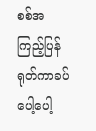စစ်အကြည့်ပြန်ရုတ်ကာခပ်ပေါ့ပေါ့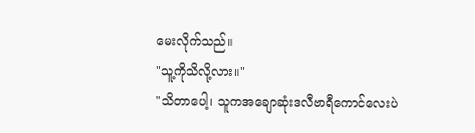မေးလိုက်သည်။
"သူ့ကိုသိလို့လား။"
"သိတာပေါ့၊ သူကအချောဆုံးဒလီဗာရီကောင်လေးပဲ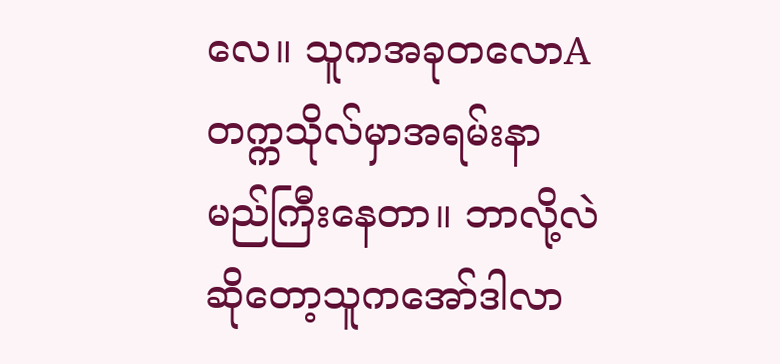လေ။ သူကအခုတလောAတက္ကသိုလ်မှာအရမ်းနာမည်ကြီးနေတာ။ ဘာလို့လဲဆိုတော့သူကအော်ဒါလာ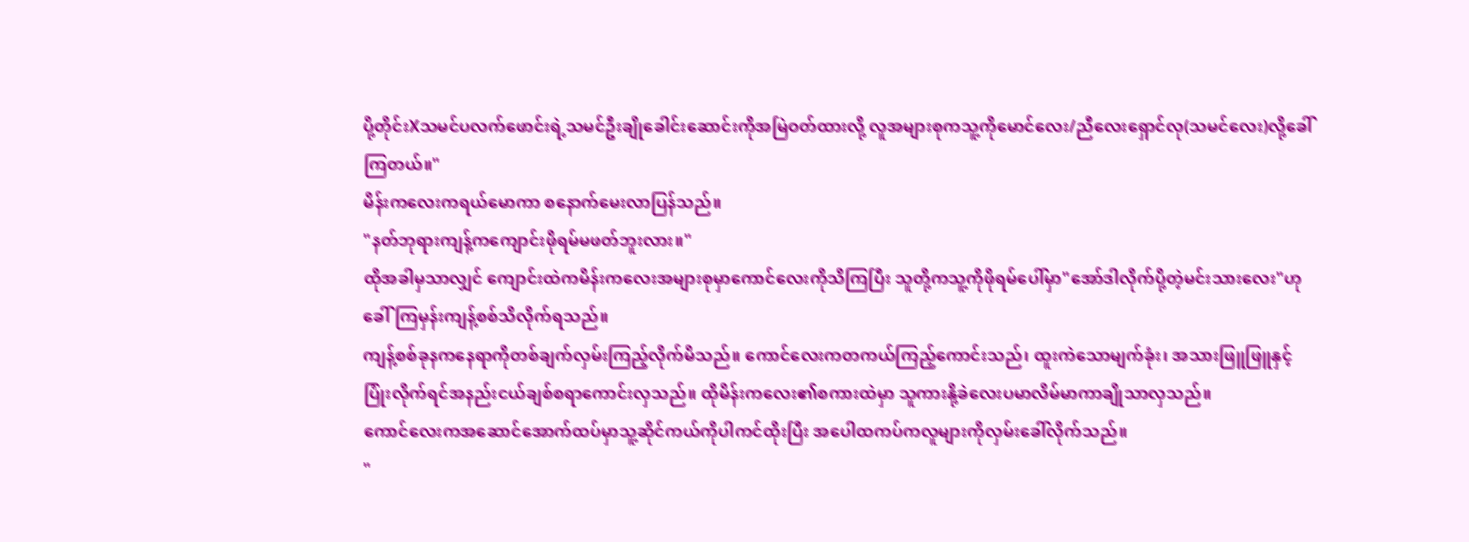ပို့တိုင်းXသမင်ပလက်ဖောင်းရဲ့သမင်ဦးချိုခေါင်းဆောင်းကိုအမြဲဝတ်ထားလို့ လူအများစုကသူ့ကိုမောင်လေး/ညီလေးရှောင်လု(သမင်လေး)လို့ခေါ်ကြတယ်။"
မိန်းကလေးကရယ်မောကာ စနောက်မေးလာပြန်သည်။
"နတ်ဘုရားကျန့်ကကျောင်းဖိုရမ်မဖတ်ဘူးလား။"
ထိုအခါမှသာလျှင် ကျောင်းထဲကမိန်းကလေးအများစုမှာကောင်လေးကိုသိကြပြီး သူတို့ကသူ့ကိုဖိုရမ်ပေါ်မှာ"အော်ဒါလိုက်ပို့တဲ့မင်းသားလေး"ဟုခေါ်ကြမှန်းကျန့်စစ်သိလိုက်ရသည်။
ကျန့်စစ်ခုနကနေရာကိုတစ်ချက်လှမ်းကြည့်လိုက်မိသည်။ ကောင်လေးကတကယ်ကြည့်ကောင်းသည်၊ ထူးကဲသောမျက်ခုံး၊ အသားဖြူဖြူနှင့်ပြုံးလိုက်ရင်အနည်းငယ်ချစ်စရာကောင်းလှသည်။ ထိုမိန်းကလေး၏စကားထဲမှာ သူကားနို့ခဲလေးပမာလိမ်မာကာချိုသာလှသည်။
ကောင်လေးကအဆောင်အောက်ထပ်မှာသူ့ဆိုင်ကယ်ကိုပါကင်ထိုးပြီး အပေါထကပ်ကလူများကိုလှမ်းခေါ်လိုက်သည်။
"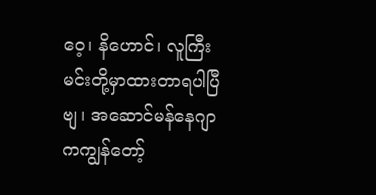ဝေ့၊ နိဟောင်၊ လူကြီးမင်းတို့မှာထားတာရပါပြီဗျ၊ အဆောင်မန်နေဂျာကကျွန်တော့်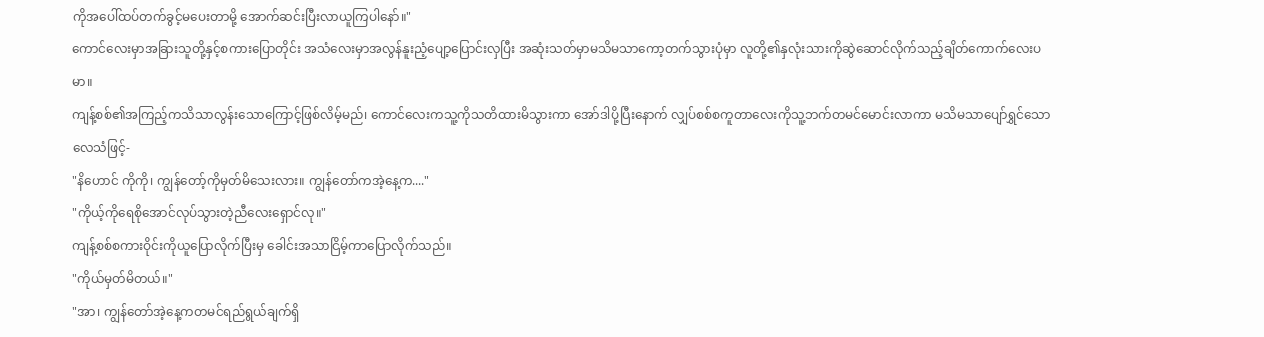ကိုအပေါ်ထပ်တက်ခွင့်မပေးတာမို့ အောက်ဆင်းပြီးလာယူကြပါနော်။"
ကောင်လေးမှာအခြားသူတို့နှင့်စကားပြောတိုင်း အသံလေးမှာအလွန်နူးညံ့ပျော့ပြောင်းလှပြီး အဆုံးသတ်မှာမသိမသာကော့တက်သွားပုံမှာ လူတို့၏နှလုံးသားကိုဆွဲဆောင်လိုက်သည့်ချိတ်ကောက်လေးပမာ။
ကျန့်စစ်၏အကြည့်ကသိသာလွန်းသောကြောင့်ဖြစ်လိမ့်မည်၊ ကောင်လေးကသူ့ကိုသတိထားမိသွားကာ အော်ဒါပို့ပြီးနောက် လျှပ်စစ်စကူတာလေးကိုသူ့ဘက်တမင်မောင်းလာကာ မသိမသာပျော်ရွှင်သောလေသံဖြင့်-
"နိဟောင် ကိုကို၊ ကျွန်တော့်ကိုမှတ်မိသေးလား။ ကျွန်တော်ကအဲ့နေ့က...."
"ကိုယ့်ကိုရေစိုအောင်လုပ်သွားတဲ့ညီလေးရှောင်လု။"
ကျန့်စစ်စကားဝိုင်းကိုယူပြောလိုက်ပြီးမှ ခေါင်းအသာငြိမ့်ကာပြောလိုက်သည်။
"ကိုယ်မှတ်မိတယ်။"
"အာ၊ ကျွန်တော်အဲ့နေ့ကတမင်ရည်ရွယ်ချက်ရှိ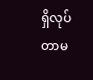ရှိလုပ်တာမ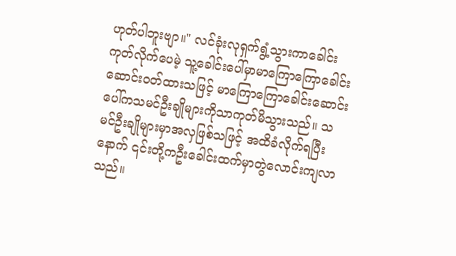ဟုတ်ပါဘူးဗျာ။" လင်ခုံးလုရှက်ရွံ့သွားကာခေါင်းကုတ်လိုက်ပေမဲ့ သူ့ခေါင်းပေါ်မှာမာကြောကြောခေါင်းဆောင်းဝတ်ထားသဖြင့် မာကြောကြောခေါင်းဆောင်းပေါ်ကသမင်ဦးချိုများကိုသာကုတ်မိသွားသည်။ သမင်ဦးချိုများမှာအလှဖြစ်သဖြင့် အထိခံလိုက်ရပြီးနောက် ၎င်းတို့ကဦးခေါင်းထက်မှာတွဲလောင်းကျလာသည်။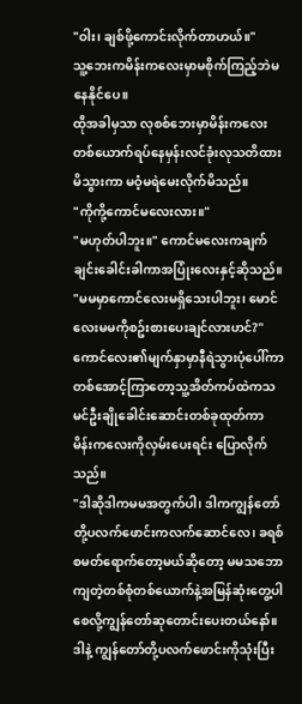"ဝါး၊ ချစ်ဖို့ကောင်းလိုက်တာဟယ်။"
သူ့ဘေးကမိန်းကလေးမှာမစိုက်ကြည့်ဘဲမနေနိုင်ပေ။
ထိုအခါမှသာ လုစစ်ဘေးမှာမိန်းကလေးတစ်ယောက်ရပ်နေမှန်းလင်ခုံးလုသတိထားမိသွားကာ မဝံ့မရဲမေးလိုက်မိသည်။
"ကိုကို့ကောင်မလေးလား။"
"မဟုတ်ပါဘူး။" ကောင်မလေးကချက်ချင်းခေါင်းခါကာအပြုံးလေးနှင့်ဆိုသည်။
"မမမှာကောင်လေးမရှိသေးပါဘူး၊ မောင်လေးမမကိုစဥ်းစားပေးချင်လားဟင်?"
ကောင်လေး၏မျက်နှာမှာနီရဲသွားပုံပေါ်ကာ တစ်အောင့်ကြာတော့သူ့အိတ်ကပ်ထဲကသမင်ဦးချိုခေါင်းဆောင်းတစ်ခုထုတ်ကာ မိန်းကလေးကိုလှမ်းပေးရင်း ပြောလိုက်သည်။
"ဒါဆိုဒါကမမအတွက်ပါ၊ ဒါကကျွန်တော်တို့ပလက်ဖောင်းကလက်ဆောင်လေ၊ ခရစ်စမတ်ရောက်တော့မယ်ဆိုတော့ မမသဘောကျတဲ့တစ်စုံတစ်ယောက်နဲ့အမြန်ဆုံးတွေ့ပါစေလို့ကျွန်တော်ဆုတောင်းပေးတယ်နော်။ ဒါနဲ့ ကျွန်တော်တို့ပလက်ဖောင်းကိုသုံးပြီး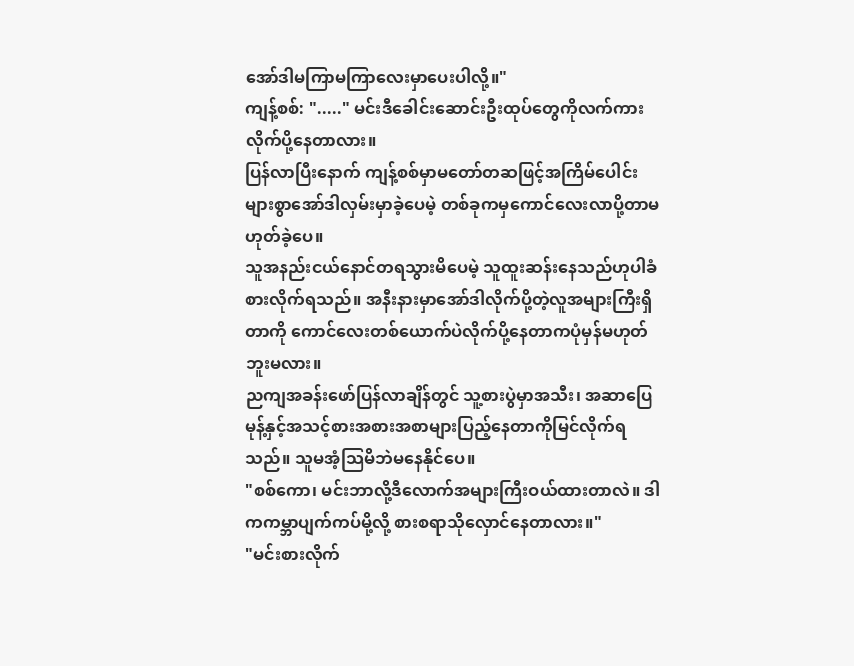အော်ဒါမကြာမကြာလေးမှာပေးပါလို့။"
ကျန့်စစ်: "....." မင်းဒီခေါင်းဆောင်းဦးထုပ်တွေကိုလက်ကားလိုက်ပို့နေတာလား။
ပြန်လာပြီးနောက် ကျန့်စစ်မှာမတော်တဆဖြင့်အကြိမ်ပေါင်းများစွာအော်ဒါလှမ်းမှာခဲ့ပေမဲ့ တစ်ခုကမှကောင်လေးလာပို့တာမဟုတ်ခဲ့ပေ။
သူအနည်းငယ်နောင်တရသွားမိပေမဲ့ သူထူးဆန်းနေသည်ဟုပါခံစားလိုက်ရသည်။ အနီးနားမှာအော်ဒါလိုက်ပို့တဲ့လူအများကြီးရှိတာကို ကောင်လေးတစ်ယောက်ပဲလိုက်ပို့နေတာကပုံမှန်မဟုတ်ဘူးမလား။
ညကျအခန်းဖော်ပြန်လာချိန်တွင် သူ့စားပွဲမှာအသီး၊ အဆာပြေမုန့်နှင့်အသင့်စားအစားအစာများပြည့်နေတာကိုမြင်လိုက်ရသည်။ သူမအံ့သြမိဘဲမနေနိုင်ပေ။
"စစ်ကော၊ မင်းဘာလို့ဒီလောက်အများကြီးဝယ်ထားတာလဲ။ ဒါကကမ္ဘာပျက်ကပ်မို့လို့ စားစရာသိုလှောင်နေတာလား။"
"မင်းစားလိုက်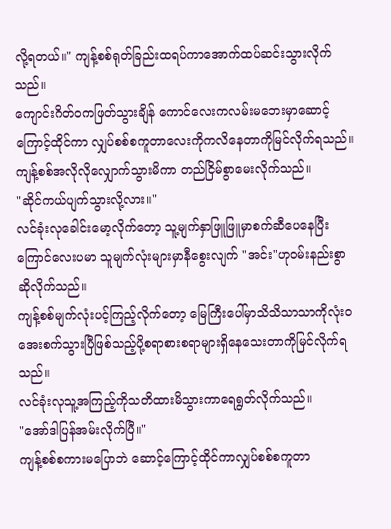လို့ရတယ်။" ကျန့်စစ်ရုတ်ခြည်းထရပ်ကာအောက်ထပ်ဆင်းသွားလိုက်သည်။
ကျောင်းဂိတ်ဝကဖြတ်သွားချိန် ကောင်လေးကလမ်းမဘေးမှာဆောင့်ကြောင့်ထိုင်ကာ လျှပ်စစ်စကူတာလေးကိုကလိနေတာကိုမြင်လိုက်ရသည်။
ကျန့်စစ်အလိုလိုလျှောက်သွားမိကာ တည်ငြိမ်စွာမေးလိုက်သည်။
"ဆိုင်ကယ်ပျက်သွားလို့လား။"
လင်ခုံးလုခေါင်းမော့လိုက်တော့ သူ့မျက်နှာဖြူဖြူမှာစက်ဆီပေနေပြီး ကြောင်လေးပမာ သူမျက်လုံးများမှာနီစွေးလျက် "အင်း"ဟုဝမ်းနည်းစွာဆိုလိုက်သည်။
ကျန့်စစ်မျက်လုံးပင့်ကြည့်လိုက်တော့ မြေကြီးပေါ်မှာသိသိသာသာကိုလုံးဝအေးစက်သွားပြီဖြစ်သည့်ပို့စရာစားစရာများရှိနေသေးတာကိုမြင်လိုက်ရသည်။
လင်ခုံးလုသူ့အကြည့်ကိုသတိထားမိသွားကာရေရွတ်လိုက်သည်။
"အော်ဒါပြန်အမ်းလိုက်ပြီ။"
ကျန့်စစ်စကားမပြောဘဲ ဆောင့်ကြောင့်ထိုင်ကာလျှပ်စစ်စကူတာ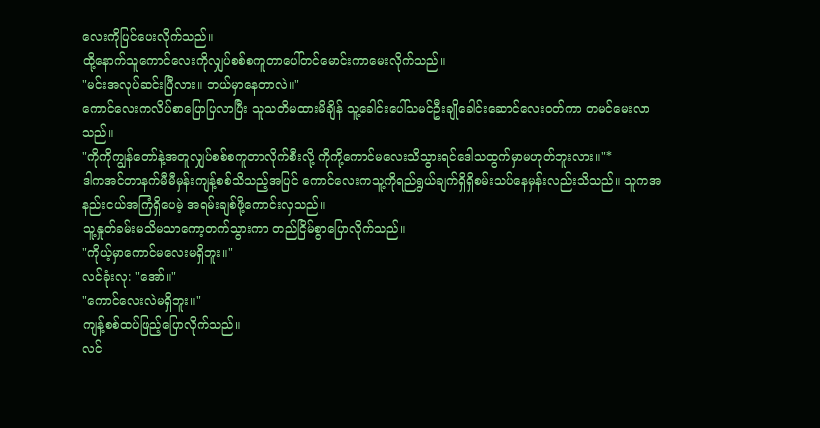လေးကိုပြင်ပေးလိုက်သည်။
ထို့နောက်သူကောင်လေးကိုလျှပ်စစ်စကူတာပေါ်တင်မောင်းကာမေးလိုက်သည်။
"မင်းအလုပ်ဆင်းပြီလား။ ဘယ်မှာနေတာလဲ။"
ကောင်လေးကလိပ်စာပြောပြလာပြီး သူသတိမထားမိချိန် သူ့ခေါင်းပေါ်သမင်ဦးချိုခေါင်းဆောင်လေးဝတ်ကာ တမင်မေးလာသည်။
"ကိုကိုကျွန်တော်နဲ့အတူလျှပ်စစ်စကူတာလိုက်စီးလို့ ကိုကို့ကောင်မလေးသိသွားရင်ဒေါသထွက်မှာမဟုတ်ဘူးလား။"*
ဒါကအင်တာနက်မီမီမှန်းကျန့်စစ်သိသည့်အပြင် ကောင်လေးကသူ့ကိုရည်ရွယ်ချက်ရှိရှိစမ်းသပ်နေမှန်းလည်းသိသည်။ သူကအနည်းငယ်အကြံရှိပေမဲ့ အရမ်းချစ်ဖို့ကောင်းလှသည်။
သူ့နှုတ်ခမ်းမသိမသာကော့တက်သွားကာ တည်ငြိမ်စွာပြောလိုက်သည်။
"ကိုယ့်မှာကောင်မလေးမရှိဘူး။"
လင်ခုံးလု: "အော်။"
"ကောင်လေးလဲမရှိဘူး။"
ကျန့်စစ်ထပ်ဖြည့်ပြောလိုက်သည်။
လင်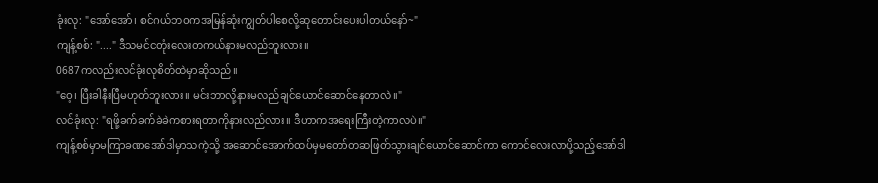ခုံးလု: "အော်အော်၊ စင်ဂယ်ဘဝကအမြန်ဆုံးကျွတ်ပါစေလို့ဆုတောင်းပေးပါတယ်နော်~"
ကျန့်စစ်: "...." ဒီသမင်ငတုံးလေးတကယ်နားမလည်ဘူးလား။
0687ကလည်းလင်ခုံးလုစိတ်ထဲမှာဆိုသည်။
"ဝေ့၊ ပြီးခါနီးပြီမဟုတ်ဘူးလား။ မင်းဘာလို့နားမလည်ချင်ယောင်ဆောင်နေတာလဲ။"
လင်ခုံးလု: "ရဖို့ခက်ခက်ခဲခဲကစားရတာကိုနားလည်လား။ ဒီဟာကအရေးကြီးတဲ့ကာလပဲ။"
ကျန့်စစ်မှာမကြာခဏအော်ဒါမှာသကဲ့သို့ အဆောင်အောက်ထပ်မှမတော်တဆဖြတ်သွားချင်ယောင်ဆောင်ကာ ကောင်လေးလာပို့သည့်အော်ဒါ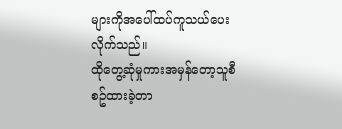များကိုအပေါ်ထပ်ကူသယ်ပေးလိုက်သည်။
ထိုတွေ့ဆုံမှုကားအမှန်တော့သူစီစဥ်ထားခဲ့တာ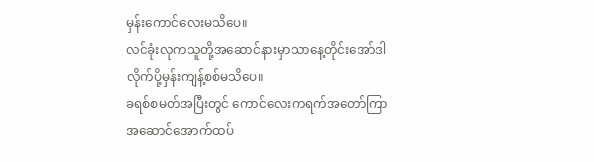မှန်းကောင်လေးမသိပေ။
လင်ခုံးလုကသူတို့အဆောင်နားမှာသာနေ့တိုင်းအော်ဒါလိုက်ပို့မှန်းကျန့်စစ်မသိပေ။
ခရစ်စမတ်အပြီးတွင် ကောင်လေးကရက်အတော်ကြာအဆောင်အောက်ထပ်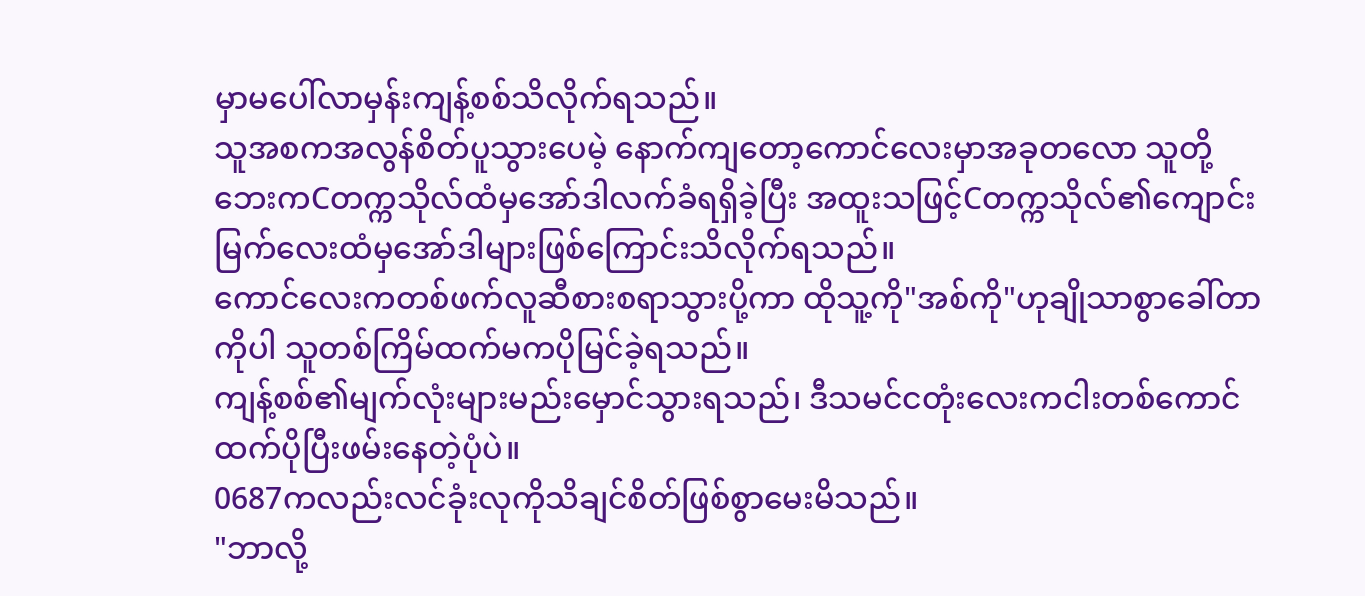မှာမပေါ်လာမှန်းကျန့်စစ်သိလိုက်ရသည်။
သူအစကအလွန်စိတ်ပူသွားပေမဲ့ နောက်ကျတော့ကောင်လေးမှာအခုတလော သူတို့ဘေးကCတက္ကသိုလ်ထံမှအော်ဒါလက်ခံရရှိခဲ့ပြီး အထူးသဖြင့်Cတက္ကသိုလ်၏ကျောင်းမြက်လေးထံမှအော်ဒါများဖြစ်ကြောင်းသိလိုက်ရသည်။
ကောင်လေးကတစ်ဖက်လူဆီစားစရာသွားပို့ကာ ထိုသူ့ကို"အစ်ကို"ဟုချိုသာစွာခေါ်တာကိုပါ သူတစ်ကြိမ်ထက်မကပိုမြင်ခဲ့ရသည်။
ကျန့်စစ်၏မျက်လုံးများမည်းမှောင်သွားရသည်၊ ဒီသမင်ငတုံးလေးကငါးတစ်ကောင်ထက်ပိုပြီးဖမ်းနေတဲ့ပုံပဲ။
0687ကလည်းလင်ခုံးလုကိုသိချင်စိတ်ဖြစ်စွာမေးမိသည်။
"ဘာလို့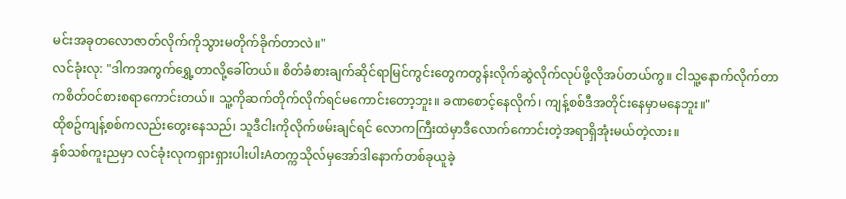မင်းအခုတလောဇာတ်လိုက်ကိုသွားမတိုက်ခိုက်တာလဲ။"
လင်ခုံးလု: "ဒါကအကွက်ရွှေ့တာလို့ခေါ်တယ်။ စိတ်ခံစားချက်ဆိုင်ရာမြင်ကွင်းတွေကတွန်းလိုက်ဆွဲလိုက်လုပ်ဖို့လိုအပ်တယ်ကွ။ ငါသူ့နောက်လိုက်တာကစိတ်ဝင်စားစရာကောင်းတယ်။ သူ့ကိုဆက်တိုက်လိုက်ရင်မကောင်းတော့ဘူး။ ခဏစောင့်နေလိုက်၊ ကျန့်စစ်ဒီအတိုင်းနေမှာမနေဘူး။"
ထိုစဥ်ကျန့်စစ်ကလည်းတွေးနေသည်၊ သူဒီငါးကိုလိုက်ဖမ်းချင်ရင် လောကကြီးထဲမှာဒီလောက်ကောင်းတဲ့အရာရှိအုံးမယ်တဲ့လား။
နှစ်သစ်ကူးညမှာ လင်ခုံးလုကရှားရှားပါးပါးAတက္ကသိုလ်မှအော်ဒါနောက်တစ်ခုယူခဲ့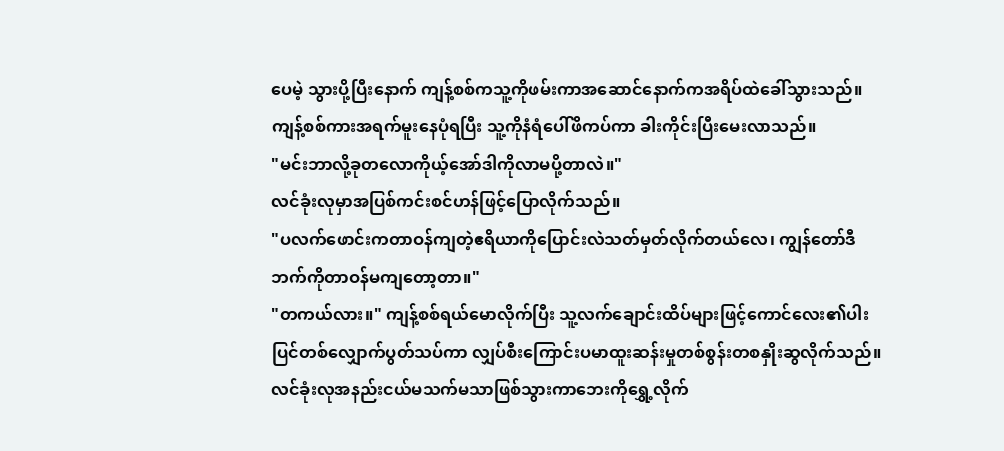ပေမဲ့ သွားပို့ပြီးနောက် ကျန့်စစ်ကသူ့ကိုဖမ်းကာအဆောင်နောက်ကအရိပ်ထဲခေါ်သွားသည်။
ကျန့်စစ်ကားအရက်မူးနေပုံရပြီး သူ့ကိုနံရံပေါ်ဖိကပ်ကာ ခါးကိုင်းပြီးမေးလာသည်။
"မင်းဘာလို့ခုတလောကိုယ့်အော်ဒါကိုလာမပို့တာလဲ။"
လင်ခုံးလုမှာအပြစ်ကင်းစင်ဟန်ဖြင့်ပြောလိုက်သည်။
"ပလက်ဖောင်းကတာဝန်ကျတဲ့ဧရိယာကိုပြောင်းလဲသတ်မှတ်လိုက်တယ်လေ၊ ကျွန်တော်ဒီဘက်ကိုတာဝန်မကျတော့တာ။"
"တကယ်လား။" ကျန့်စစ်ရယ်မောလိုက်ပြီး သူ့လက်ချောင်းထိပ်များဖြင့်ကောင်လေး၏ပါးပြင်တစ်လျှောက်ပွတ်သပ်ကာ လျှပ်စီးကြောင်းပမာထူးဆန်းမှုတစ်စွန်းတစနှိုးဆွလိုက်သည်။
လင်ခုံးလုအနည်းငယ်မသက်မသာဖြစ်သွားကာဘေးကိုရွှေ့လိုက်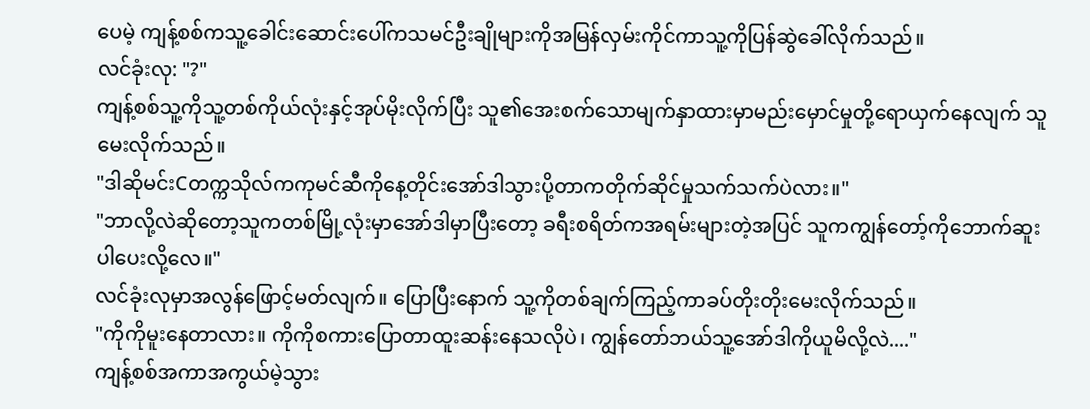ပေမဲ့ ကျန့်စစ်ကသူ့ခေါင်းဆောင်းပေါ်ကသမင်ဦးချိုများကိုအမြန်လှမ်းကိုင်ကာသူ့ကိုပြန်ဆွဲခေါ်လိုက်သည်။
လင်ခုံးလု: "?"
ကျန့်စစ်သူ့ကိုသူ့တစ်ကိုယ်လုံးနှင့်အုပ်မိုးလိုက်ပြီး သူ၏အေးစက်သောမျက်နှာထားမှာမည်းမှောင်မှုတို့ရောယှက်နေလျက် သူမေးလိုက်သည်။
"ဒါဆိုမင်းCတက္ကသိုလ်ကကုမင်ဆီကိုနေ့တိုင်းအော်ဒါသွားပို့တာကတိုက်ဆိုင်မှုသက်သက်ပဲလား။"
"ဘာလို့လဲဆိုတော့သူကတစ်မြို့လုံးမှာအော်ဒါမှာပြီးတော့ ခရီးစရိတ်ကအရမ်းများတဲ့အပြင် သူကကျွန်တော့်ကိုဘောက်ဆူးပါပေးလို့လေ။"
လင်ခုံးလုမှာအလွန်ဖြောင့်မတ်လျက်။ ပြောပြီးနောက် သူ့ကိုတစ်ချက်ကြည့်ကာခပ်တိုးတိုးမေးလိုက်သည်။
"ကိုကိုမူးနေတာလား။ ကိုကိုစကားပြောတာထူးဆန်းနေသလိုပဲ၊ ကျွန်တော်ဘယ်သူ့အော်ဒါကိုယူမိလို့လဲ...."
ကျန့်စစ်အကာအကွယ်မဲ့သွား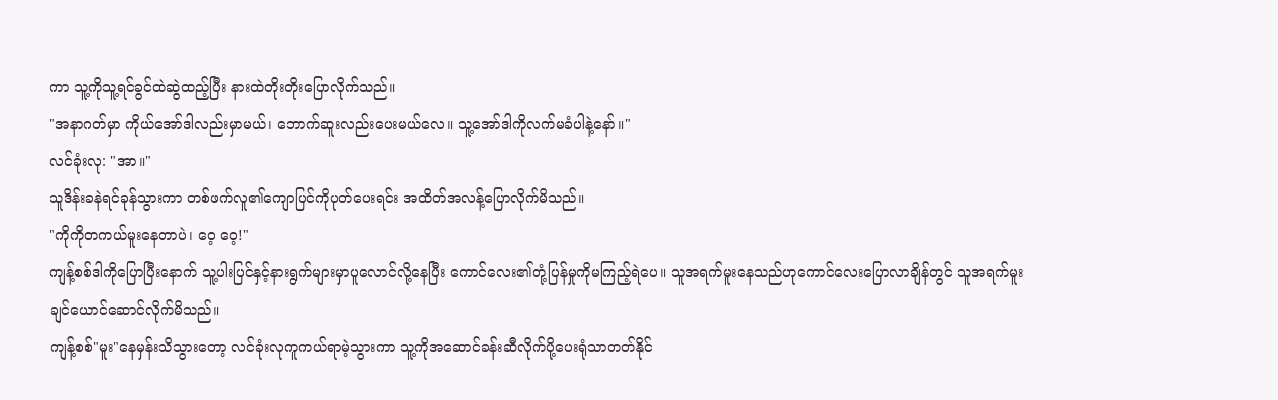ကာ သူ့ကိုသူ့ရင်ခွင်ထဲဆွဲထည့်ပြီး နားထဲတိုးတိုးပြောလိုက်သည်။
"အနာဂတ်မှာ ကိုယ်အော်ဒါလည်းမှာမယ်၊ ဘောက်ဆူးလည်းပေးမယ်လေ။ သူ့အော်ဒါကိုလက်မခံပါနဲ့နော်။"
လင်ခုံးလု: "အာ။"
သူဒိန်းခနဲရင်ခုန်သွားကာ တစ်ဖက်လူ၏ကျောပြင်ကိုပုတ်ပေးရင်း အထိတ်အလန့်ပြောလိုက်မိသည်။
"ကိုကိုတကယ်မူးနေတာပဲ၊ ဝေ့ ဝေ့!"
ကျန့်စစ်ဒါကိုပြောပြီးနောက် သူ့ပါးပြင်နှင့်နားရွက်များမှာပူလောင်လို့နေပြီး ကောင်လေး၏တုံ့ပြန်မှုကိုမကြည့်ရဲပေ။ သူအရက်မူးနေသည်ဟုကောင်လေးပြောလာချိန်တွင် သူအရက်မူးချင်ယောင်ဆောင်လိုက်မိသည်။
ကျန့်စစ်"မူး"နေမှန်းသိသွားတော့ လင်ခုံးလုကူကယ်ရာမဲ့သွားကာ သူ့ကိုအဆောင်ခန်းဆီလိုက်ပို့ပေးရုံသာတတ်နိုင်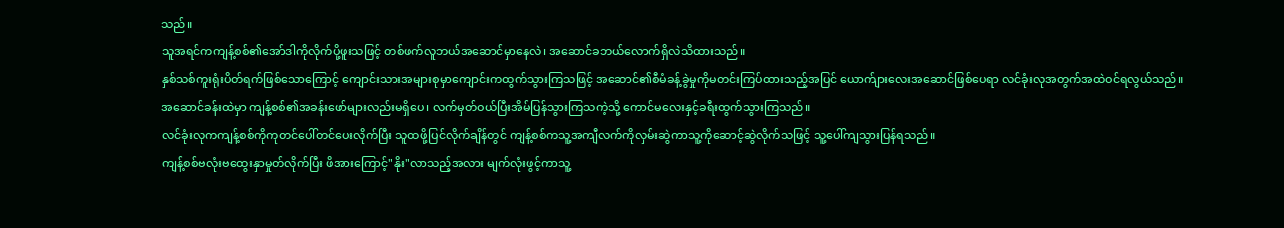သည်။
သူအရင်ကကျန့်စစ်၏အော်ဒါကိုလိုက်ပို့ဖူးသဖြင့် တစ်ဖက်လူဘယ်အဆောင်မှာနေလဲ၊ အဆောင်ခဘယ်လောက်ရှိလဲသိထားသည်။
နှစ်သစ်ကူးရုံးပိတ်ရက်ဖြစ်သောကြောင့် ကျောင်းသားအများစုမှာကျောင်းကထွက်သွားကြသဖြင့် အဆောင်၏စီမံခန့်ခွဲမှုကိုမတင်းကြပ်ထားသည့်အပြင် ယောက်ျားလေးအဆောင်ဖြစ်ပေရာ လင်ခုံးလုအတွက်အထဲဝင်ရလွယ်သည်။
အဆောင်ခန်းထဲမှာ ကျန့်စစ်၏အခန်းဖော်များလည်းမရှိပေ၊ လက်မှတ်ဝယ်ပြီးအိမ်ပြန်သွားကြသကဲ့သို့ ကောင်မလေးနှင့်ခရီးထွက်သွားကြသည်။
လင်ခုံးလုကကျန့်စစ်ကိုကုတင်ပေါ်တင်ပေးလိုက်ပြီး သူထဖို့ပြင်လိုက်ချိန်တွင် ကျန့်စစ်ကသူ့အကျီလက်ကိုလှမ်းဆွဲကာသူ့ကိုဆောင့်ဆွဲလိုက်သဖြင့် သူ့ပေါ်ကျသွားပြန်ရသည်။
ကျန့်စစ်ဗလုံးဗထွေးနှာမှုတ်လိုက်ပြီး ဖိအားကြောင့်"နိုး"လာသည့်အလား မျက်လုံးဖွင့်ကာသူ့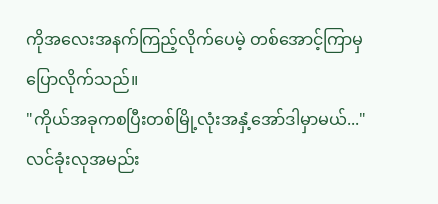ကိုအလေးအနက်ကြည့်လိုက်ပေမဲ့ တစ်အောင့်ကြာမှပြောလိုက်သည်။
"ကိုယ်အခုကစပြီးတစ်မြို့လုံးအနှံ့အော်ဒါမှာမယ်..."
လင်ခုံးလုအမည်း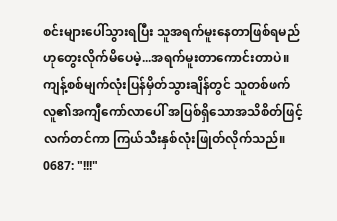စင်းများပေါ်သွားရပြီး သူအရက်မူးနေတာဖြစ်ရမည်ဟုတွေးလိုက်မိပေမဲ့...အရက်မူးတာကောင်းတာပဲ။
ကျန့်စစ်မျက်လုံးပြန်မှိတ်သွားချိန်တွင် သူတစ်ဖက်လူ၏အကျီကော်လာပေါ် အပြစ်ရှိသောအသိစိတ်ဖြင့်လက်တင်ကာ ကြယ်သီးနှစ်လုံးဖြုတ်လိုက်သည်။
0687: "!!!"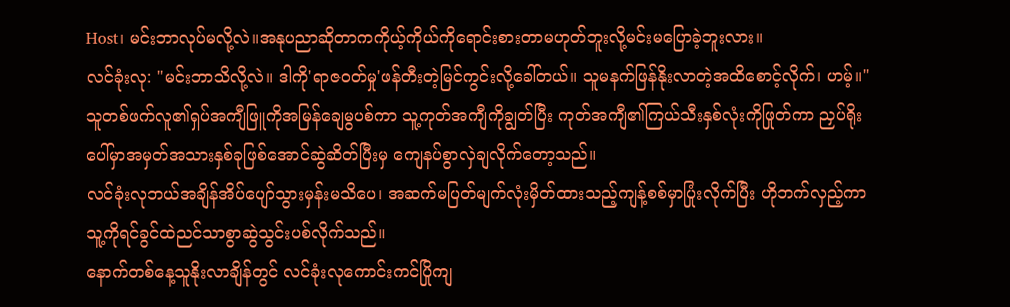Host၊ မင်းဘာလုပ်မလို့လဲ။အနုပညာဆိုတာကကိုယ့်ကိုယ်ကိုရောင်းစားတာမဟုတ်ဘူးလို့မင်းမပြောခဲ့ဘူးလား။
လင်ခုံးလု: "မင်းဘာသိလို့လဲ။ ဒါကို'ရာဇဝတ်မှု'ဖန်တီးတဲ့မြင်ကွင်းလို့ခေါ်တယ်။ သူမနက်ဖြန်နိုးလာတဲ့အထိစောင့်လိုက်၊ ဟမ့်။"
သူတစ်ဖက်လူ၏ရှပ်အကျီဖြူကိုအမြန်ချေမွပစ်ကာ သူ့ကုတ်အကျီကိုချွတ်ပြီး ကုတ်အကျီ၏ကြယ်သီးနှစ်လုံးကိုဖြုတ်ကာ ညှပ်ရိုးပေါ်မှာအမှတ်အသားနှစ်ခုဖြစ်အောင်ဆွဲဆိတ်ပြီးမှ ကျေနပ်စွာလှဲချလိုက်တော့သည်။
လင်ခုံးလုဘယ်အချိန်အိပ်ပျော်သွားမှန်းမသိပေ၊ အဆက်မပြတ်မျက်လုံးမှိတ်ထားသည့်ကျန့်စစ်မှာပြုံးလိုက်ပြီး ဟိုဘက်လှည့်ကာ သူ့ကိုရင်ခွင်ထဲညင်သာစွာဆွဲသွင်းပစ်လိုက်သည်။
နောက်တစ်နေ့သူနိုးလာချိန်တွင် လင်ခုံးလုကောင်းကင်ပြိုကျ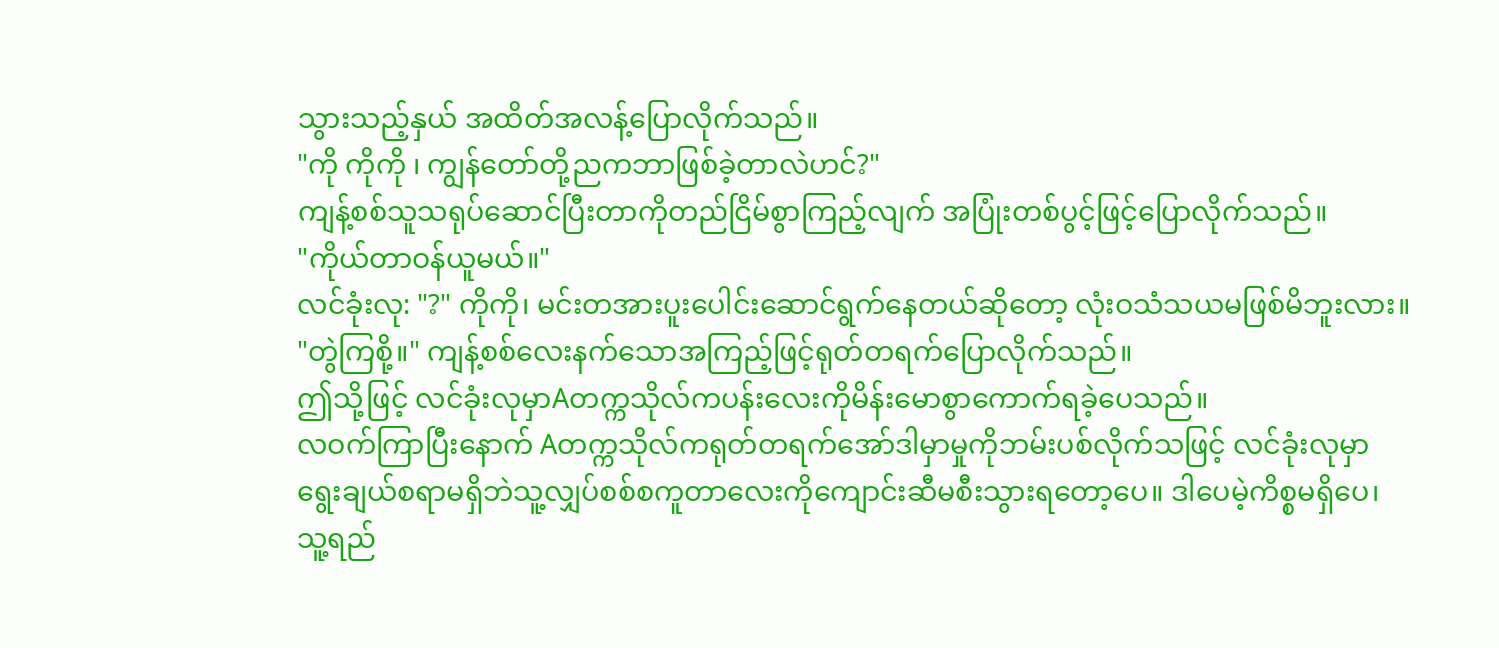သွားသည့်နှယ် အထိတ်အလန့်ပြောလိုက်သည်။
"ကို ကိုကို ၊ ကျွန်တော်တို့ညကဘာဖြစ်ခဲ့တာလဲဟင်?"
ကျန့်စစ်သူသရုပ်ဆောင်ပြီးတာကိုတည်ငြိမ်စွာကြည့်လျက် အပြုံးတစ်ပွင့်ဖြင့်ပြောလိုက်သည်။
"ကိုယ်တာဝန်ယူမယ်။"
လင်ခုံးလု: "?" ကိုကို၊ မင်းတအားပူးပေါင်းဆောင်ရွက်နေတယ်ဆိုတော့ လုံးဝသံသယမဖြစ်မိဘူးလား။
"တွဲကြစို့။" ကျန့်စစ်လေးနက်သောအကြည့်ဖြင့်ရုတ်တရက်ပြောလိုက်သည်။
ဤသို့ဖြင့် လင်ခုံးလုမှာAတက္ကသိုလ်ကပန်းလေးကိုမိန်းမောစွာကောက်ရခဲ့ပေသည်။
လဝက်ကြာပြီးနောက် Aတက္ကသိုလ်ကရုတ်တရက်အော်ဒါမှာမှုကိုဘမ်းပစ်လိုက်သဖြင့် လင်ခုံးလုမှာရွေးချယ်စရာမရှိဘဲသူ့လျှပ်စစ်စကူတာလေးကိုကျောင်းဆီမစီးသွားရတော့ပေ။ ဒါပေမဲ့ကိစ္စမရှိပေ၊ သူ့ရည်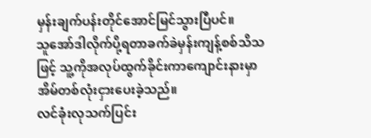မှန်းချက်ပန်းတိုင်အောင်မြင်သွားပြီပင်။
သူအော်ဒါလိုက်ပို့ရတာခက်ခဲမှန်းကျန့်စစ်သိသဖြင့် သူ့ကိုအလုပ်ထွက်ခိုင်းကာကျောင်းနားမှာအိမ်တစ်လုံးငှားပေးခဲ့သည်။
လင်ခုံးလုသက်ပြင်း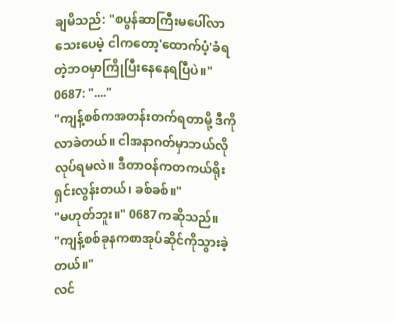ချမိသည်: "စပွန်ဆာကြီးမပေါ်လာသေးပေမဲ့ ငါကတော့'ထောက်ပံ့'ခံရတဲ့ဘဝမှာကြိုပြီးနေနေရပြီပဲ။"
0687: "...."
"ကျန့်စစ်ကအတန်းတက်ရတာမို့ ဒီကိုလာခဲတယ်။ ငါအနာဂတ်မှာဘယ်လိုလုပ်ရမလဲ။ ဒီတာဝန်ကတကယ်ရိုးရှင်းလွန်းတယ်၊ ခစ်ခစ်။"
"မဟုတ်ဘူး။" 0687ကဆိုသည်။
"ကျန့်စစ်ခုနကစာအုပ်ဆိုင်ကိုသွားခဲ့တယ်။"
လင်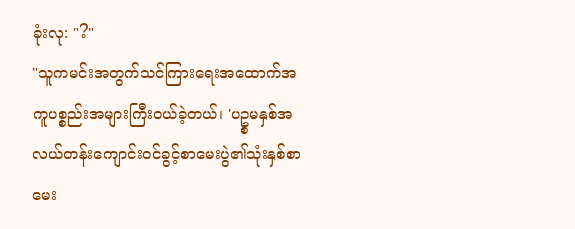ခုံးလု: "?"
"သူကမင်းအတွက်သင်ကြားရေးအထောက်အကူပစ္စည်းအများကြီးဝယ်ခဲ့တယ်၊ 'ပဥ္စမနှစ်အလယ်တန်းကျောင်းဝင်ခွင့်စာမေးပွဲ၏သုံးနှစ်စာမေး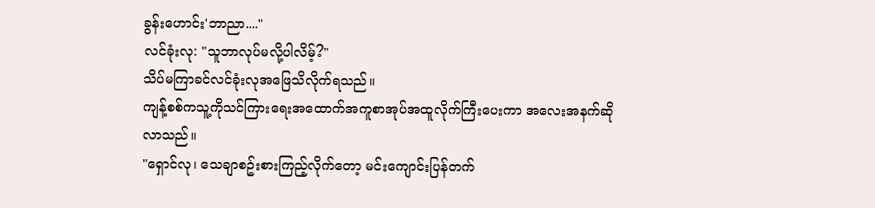ခွန်းဟောင်း'ဘာညာ...."
လင်ခုံးလု: "သူဘာလုပ်မလို့ပါလိမ့်?"
သိပ်မကြာခင်လင်ခုံးလုအဖြေသိလိုက်ရသည်။
ကျန့်စစ်ကသူ့ကိုသင်ကြားရေးအထောက်အကူစာအုပ်အထူလိုက်ကြီးပေးကာ အလေးအနက်ဆိုလာသည်။
"ရှောင်လု၊ သေချာစဥ်းစားကြည့်လိုက်တော့ မင်းကျောင်းပြန်တက်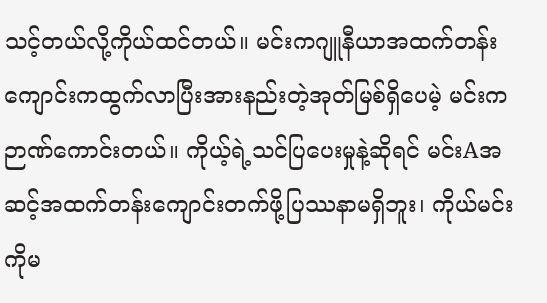သင့်တယ်လို့ကိုယ်ထင်တယ်။ မင်းကဂျူနီယာအထက်တန်းကျောင်းကထွက်လာပြီးအားနည်းတဲ့အုတ်မြစ်ရှိပေမဲ့ မင်းကဉာဏ်ကောင်းတယ်။ ကိုယ့်ရဲ့သင်ပြပေးမှုနဲ့ဆိုရင် မင်းAအဆင့်အထက်တန်းကျောင်းတက်ဖို့ပြဿနာမရှိဘူး၊ ကိုယ်မင်းကိုမ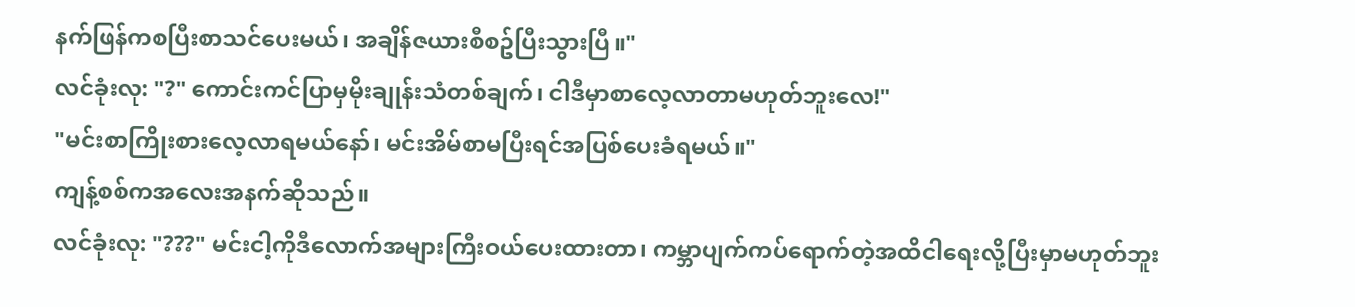နက်ဖြန်ကစပြီးစာသင်ပေးမယ်၊ အချိန်ဇယားစီစဥ်ပြီးသွားပြီ။"
လင်ခုံးလု: "?" ကောင်းကင်ပြာမှမိုးချုန်းသံတစ်ချက်၊ ငါဒီမှာစာလေ့လာတာမဟုတ်ဘူးလေ!"
"မင်းစာကြိုးစားလေ့လာရမယ်နော်၊ မင်းအိမ်စာမပြီးရင်အပြစ်ပေးခံရမယ်။"
ကျန့်စစ်ကအလေးအနက်ဆိုသည်။
လင်ခုံးလု: "???" မင်းငါ့ကိုဒီလောက်အများကြီးဝယ်ပေးထားတာ၊ ကမ္ဘာပျက်ကပ်ရောက်တဲ့အထိငါရေးလို့ပြီးမှာမဟုတ်ဘူး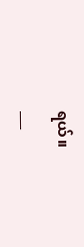ရယ်။
___